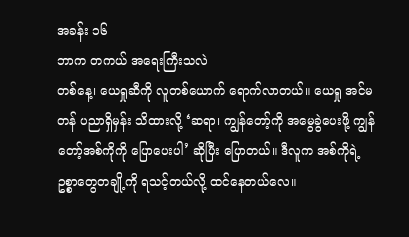အခန်း ၁၆
ဘာက တကယ် အရေးကြီးသလဲ
တစ်နေ့၊ ယေရှုဆီကို လူတစ်ယောက် ရောက်လာတယ်။ ယေရှု အင်မတန် ပညာရှိမှန်း သိထားလို့ ‘ဆရာ၊ ကျွန်တော့်ကို အမွေခွဲပေးဖို့ ကျွန်တော့်အစ်ကိုကို ပြောပေးပါ’ ဆိုပြီး ပြောတယ်။ ဒီလူက အစ်ကိုရဲ့ ဥစ္စာတွေတချို့ကို ရသင့်တယ်လို့ ထင်နေတယ်လေ။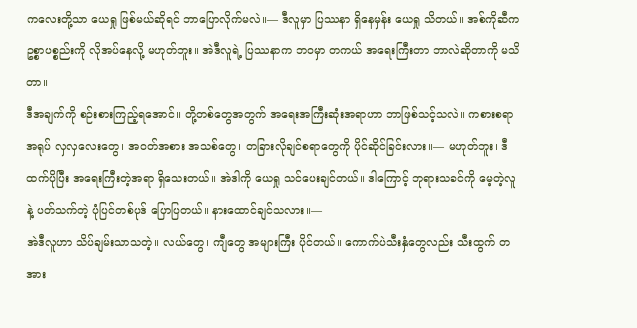ကလေးတို့သာ ယေရှု ဖြစ်မယ်ဆိုရင် ဘာပြောလိုက်မလဲ။— ဒီလူမှာ ပြဿနာ ရှိနေမှန်း ယေရှု သိတယ်။ အစ်ကိုဆီက ဥစ္စာပစ္စည်းကို လိုအပ်နေလို့ မဟုတ်ဘူး။ အဲဒီလူရဲ့ ပြဿနာက ဘဝမှာ တကယ် အရေးကြီးတာ ဘာလဲဆိုတာကို မသိတာ။
ဒီအချက်ကို စဉ်းစားကြည့်ရအောင်။ တို့တစ်တွေအတွက် အရေးအကြီးဆုံးအရာဟာ ဘာဖြစ်သင့်သလဲ။ ကစားစရာအရုပ် လှလှလေးတွေ၊ အဝတ်အစား အသစ်တွေ၊ တခြားလိုချင်စရာတွေကို ပိုင်ဆိုင်ခြင်းလား။— မဟုတ်ဘူး၊ ဒီထက်ပိုပြီး အရေးကြီးတဲ့အရာ ရှိသေးတယ်။ အဲဒါကို ယေရှု သင်ပေးချင်တယ်။ ဒါကြောင့် ဘုရားသခင်ကို မေ့တဲ့လူနဲ့ ပတ်သက်တဲ့ ပုံပြင်တစ်ပုဒ် ပြောပြတယ်။ နားထောင်ချင်သလား။—
အဲဒီလူဟာ သိပ်ချမ်းသာသတဲ့။ လယ်တွေ၊ ကျီတွေ အများကြီး ပိုင်တယ်။ ကောက်ပဲသီးနှံတွေလည်း သီးထွက် တအား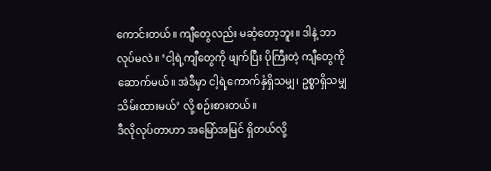ကောင်းတယ်။ ကျီတွေလည်း မဆံ့တော့ဘူး။ ဒါနဲ့ ဘာလုပ်မလဲ။ ‘ငါ့ရဲ့ကျီတွေကို ဖျက်ပြီး ပိုကြီးတဲ့ ကျီတွေကို ဆောက်မယ်။ အဲဒီမှာ ငါ့ရဲ့ကောက်နှံရှိသမျှ၊ ဥစ္စာရှိသမျှ သိမ်းထားမယ်’ လို့ စဉ်းစားတယ်။
ဒီလိုလုပ်တာဟာ အမြော်အမြင် ရှိတယ်လို့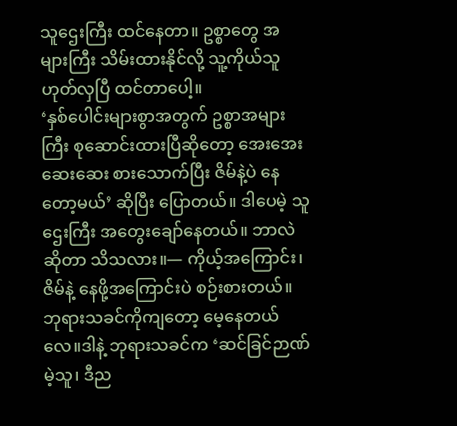သူဌေးကြီး ထင်နေတာ။ ဥစ္စာတွေ အများကြီး သိမ်းထားနိုင်လို့ သူ့ကိုယ်သူ ဟုတ်လှပြီ ထင်တာပေါ့။
‘နှစ်ပေါင်းများစွာအတွက် ဥစ္စာအများကြီး စုဆောင်းထားပြီဆိုတော့ အေးအေးဆေးဆေး စားသောက်ပြီး ဇိမ်နဲ့ပဲ နေတော့မယ်’ ဆိုပြီး ပြောတယ်။ ဒါပေမဲ့ သူဌေးကြီး အတွေးချော်နေတယ်။ ဘာလဲဆိုတာ သိသလား။— ကိုယ့်အကြောင်း၊ ဇိမ်နဲ့ နေဖို့အကြောင်းပဲ စဉ်းစားတယ်။ ဘုရားသခင်ကိုကျတော့ မေ့နေတယ်လေ။ဒါနဲ့ ဘုရားသခင်က ‘ဆင်ခြင်ဉာဏ်မဲ့သူ၊ ဒီည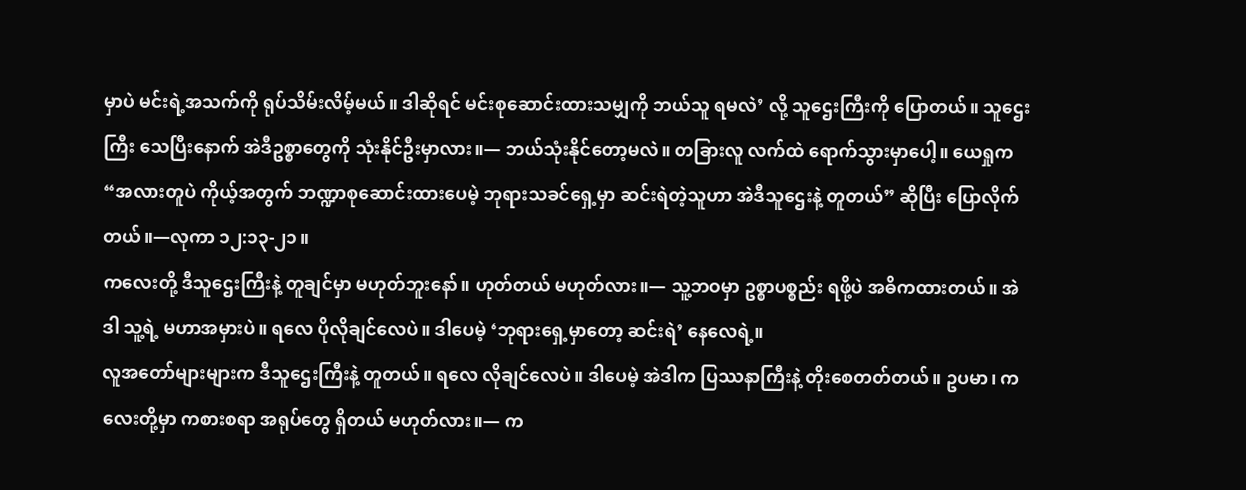မှာပဲ မင်းရဲ့အသက်ကို ရုပ်သိမ်းလိမ့်မယ်။ ဒါဆိုရင် မင်းစုဆောင်းထားသမျှကို ဘယ်သူ ရမလဲ’ လို့ သူဌေးကြီးကို ပြောတယ်။ သူဌေးကြီး သေပြီးနောက် အဲဒီဥစ္စာတွေကို သုံးနိုင်ဦးမှာလား။— ဘယ်သုံးနိုင်တော့မလဲ။ တခြားလူ လက်ထဲ ရောက်သွားမှာပေါ့။ ယေရှုက “အလားတူပဲ ကိုယ့်အတွက် ဘဏ္ဍာစုဆောင်းထားပေမဲ့ ဘုရားသခင်ရှေ့မှာ ဆင်းရဲတဲ့သူဟာ အဲဒီသူဌေးနဲ့ တူတယ်” ဆိုပြီး ပြောလိုက်တယ်။—လုကာ ၁၂:၁၃-၂၁။
ကလေးတို့ ဒီသူဌေးကြီးနဲ့ တူချင်မှာ မဟုတ်ဘူးနော်။ ဟုတ်တယ် မဟုတ်လား။— သူ့ဘဝမှာ ဥစ္စာပစ္စည်း ရဖို့ပဲ အဓိကထားတယ်။ အဲဒါ သူ့ရဲ့ မဟာအမှားပဲ။ ရလေ ပိုလိုချင်လေပဲ။ ဒါပေမဲ့ ‘ဘုရားရှေ့မှာတော့ ဆင်းရဲ’ နေလေရဲ့။
လူအတော်များများက ဒီသူဌေးကြီးနဲ့ တူတယ်။ ရလေ လိုချင်လေပဲ။ ဒါပေမဲ့ အဲဒါက ပြဿနာကြီးနဲ့ တိုးစေတတ်တယ်။ ဥပမာ၊ ကလေးတို့မှာ ကစားစရာ အရုပ်တွေ ရှိတယ် မဟုတ်လား။— က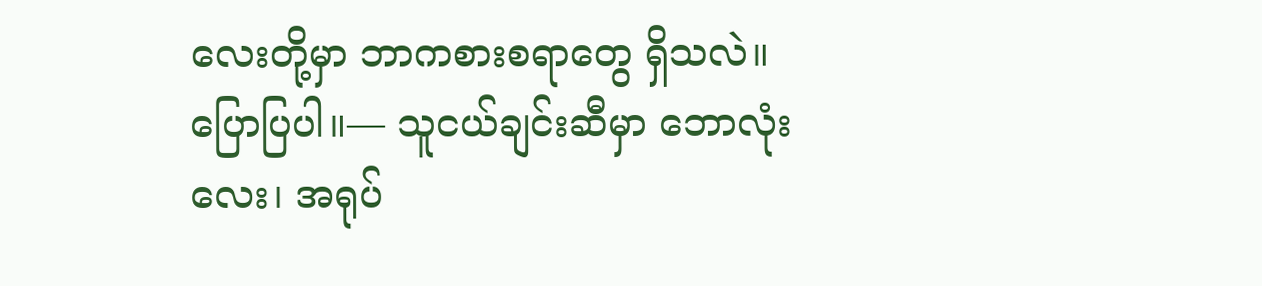လေးတို့မှာ ဘာကစားစရာတွေ ရှိသလဲ။ ပြောပြပါ။— သူငယ်ချင်းဆီမှာ ဘောလုံးလေး၊ အရုပ်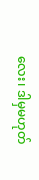လေး၊ ဒါမှမဟုတ်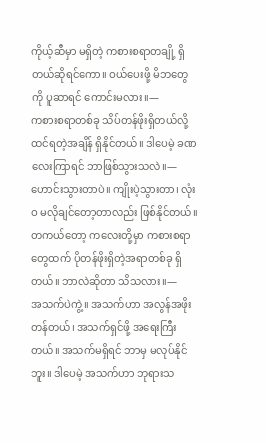ကိုယ့်ဆီမှာ မရှိတဲ့ ကစားစရာတချို့ ရှိတယ်ဆိုရင်ကော။ ဝယ်ပေးဖို့ မိဘတွေကို ပူဆာရင် ကောင်းမလား။—
ကစားစရာတစ်ခု သိပ်တန်ဖိုးရှိတယ်လို့ ထင်ရတဲ့အချိန် ရှိနိုင်တယ်။ ဒါပေမဲ့ ခဏလေးကြာရင် ဘာဖြစ်သွားသလဲ။— ဟောင်းသွားတာပဲ။ ကျိုးပဲ့သွားတာ၊ လုံးဝ မလိုချင်တော့တာလည်း ဖြစ်နိုင်တယ်။ တကယ်တော့ ကလေးတို့မှာ ကစားစရာတွေထက် ပိုတန်ဖိုးရှိတဲ့အရာတစ်ခု ရှိတယ်။ ဘာလဲဆိုတာ သိသလား။—
အသက်ပဲကွဲ့။ အသက်ဟာ အလွန်အဖိုးတန်တယ်၊ အသက်ရှင်ဖို့ အရေးကြီးတယ်။ အသက်မရှိရင် ဘာမှ မလုပ်နိုင်ဘူး။ ဒါပေမဲ့ အသက်ဟာ ဘုရားသ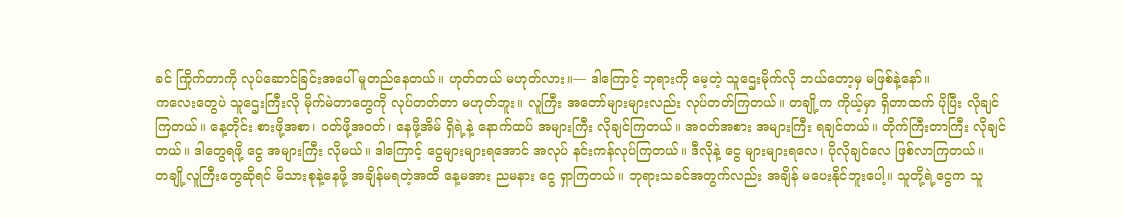ခင် ကြိုက်တာကို လုပ်ဆောင်ခြင်းအပေါ် မူတည်နေတယ်။ ဟုတ်တယ် မဟုတ်လား။— ဒါကြောင့် ဘုရားကို မေ့တဲ့ သူဌေးမိုက်လို ဘယ်တော့မှ မဖြစ်နဲ့နော်။
ကလေးတွေပဲ သူဌေးကြီးလို မိုက်မဲတာတွေကို လုပ်တတ်တာ မဟုတ်ဘူး။ လူကြီး အတော်များများလည်း လုပ်တတ်ကြတယ်။ တချို့က ကိုယ့်မှာ ရှိတာထက် ပိုပြီး လိုချင်ကြတယ်။ နေ့တိုင်း စားဖို့အစာ၊ ဝတ်ဖို့အဝတ်၊ နေဖို့အိမ် ရှိရဲ့နဲ့ နောက်ထပ် အများကြီး လိုချင်ကြတယ်။ အဝတ်အစား အများကြီး ရချင်တယ်။ တိုက်ကြီးတာကြီး လိုချင်တယ်။ ဒါတွေရဖို့ ငွေ အများကြီး လိုမယ်။ ဒါကြောင့် ငွေများများရအောင် အလုပ် နင်းကန်လုပ်ကြတယ်။ ဒီလိုနဲ့ ငွေ များများရလေ၊ ပိုလိုချင်လေ ဖြစ်လာကြတယ်။
တချို့လူကြီးတွေဆိုရင် မိသားစုနဲ့နေဖို့ အချိန်မရတဲ့အထိ နေ့မအား ညမနား ငွေ ရှာကြတယ်။ ဘုရားသခင်အတွက်လည်း အချိန် မပေးနိုင်ဘူးပေါ့။ သူတို့ရဲ့ငွေက သူ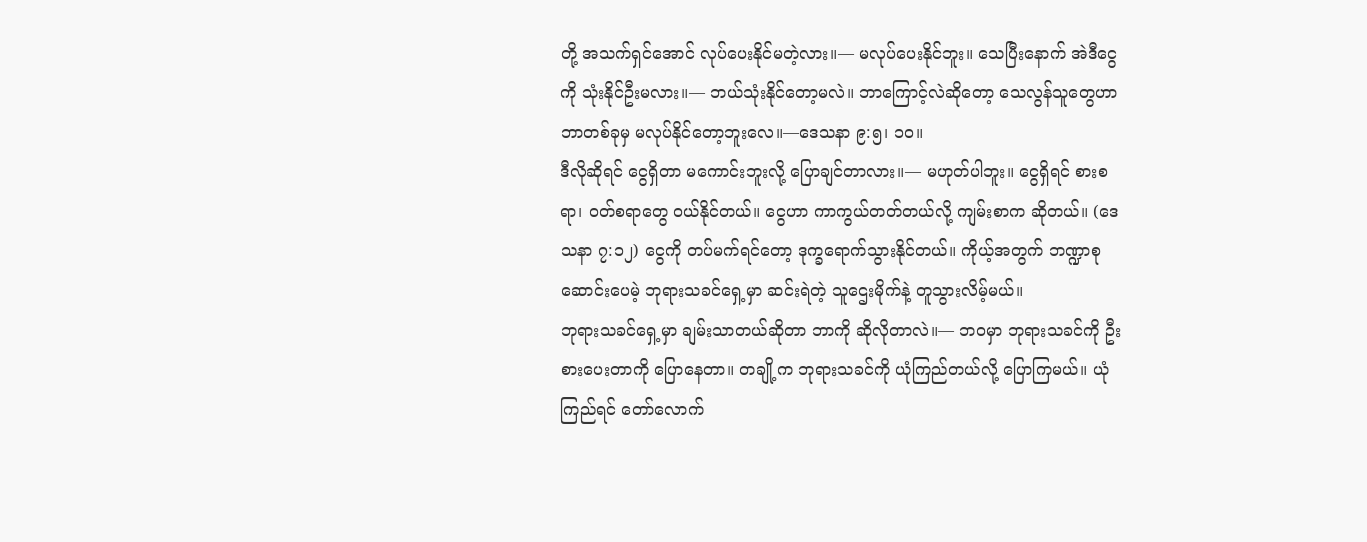တို့ အသက်ရှင်အောင် လုပ်ပေးနိုင်မတဲ့လား။— မလုပ်ပေးနိုင်ဘူး။ သေပြီးနောက် အဲဒီငွေကို သုံးနိုင်ဦးမလား။— ဘယ်သုံးနိုင်တော့မလဲ။ ဘာကြောင့်လဲဆိုတော့ သေလွန်သူတွေဟာ ဘာတစ်ခုမှ မလုပ်နိုင်တော့ဘူးလေ။—ဒေသနာ ၉:၅၊ ၁၀။
ဒီလိုဆိုရင် ငွေရှိတာ မကောင်းဘူးလို့ ပြောချင်တာလား။— မဟုတ်ပါဘူး။ ငွေရှိရင် စားစရာ၊ ဝတ်စရာတွေ ဝယ်နိုင်တယ်။ ငွေဟာ ကာကွယ်တတ်တယ်လို့ ကျမ်းစာက ဆိုတယ်။ (ဒေသနာ ၇:၁၂) ငွေကို တပ်မက်ရင်တော့ ဒုက္ခရောက်သွားနိုင်တယ်။ ကိုယ့်အတွက် ဘဏ္ဍာစုဆောင်းပေမဲ့ ဘုရားသခင်ရှေ့မှာ ဆင်းရဲတဲ့ သူဌေးမိုက်နဲ့ တူသွားလိမ့်မယ်။
ဘုရားသခင်ရှေ့မှာ ချမ်းသာတယ်ဆိုတာ ဘာကို ဆိုလိုတာလဲ။— ဘဝမှာ ဘုရားသခင်ကို ဦးစားပေးတာကို ပြောနေတာ။ တချို့က ဘုရားသခင်ကို ယုံကြည်တယ်လို့ ပြောကြမယ်။ ယုံကြည်ရင် တော်လောက်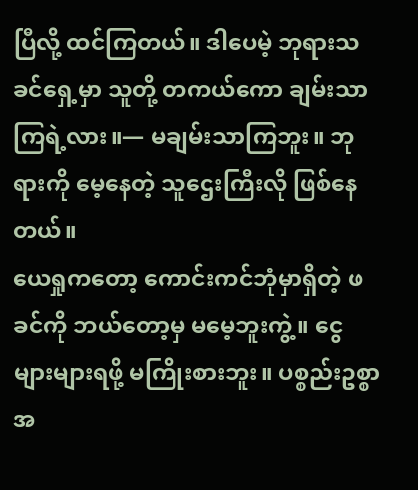ပြီလို့ ထင်ကြတယ်။ ဒါပေမဲ့ ဘုရားသခင်ရှေ့မှာ သူတို့ တကယ်ကော ချမ်းသာကြရဲ့လား။— မချမ်းသာကြဘူး။ ဘုရားကို မေ့နေတဲ့ သူဌေးကြီးလို ဖြစ်နေတယ်။
ယေရှုကတော့ ကောင်းကင်ဘုံမှာရှိတဲ့ ဖခင်ကို ဘယ်တော့မှ မမေ့ဘူးကွဲ့။ ငွေ များများရဖို့ မကြိုးစားဘူး။ ပစ္စည်းဥစ္စာ အ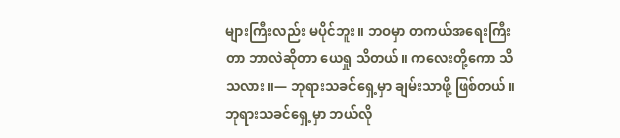များကြီးလည်း မပိုင်ဘူး။ ဘဝမှာ တကယ်အရေးကြီးတာ ဘာလဲဆိုတာ ယေရှု သိတယ်။ ကလေးတို့ကော သိသလား။— ဘုရားသခင်ရှေ့မှာ ချမ်းသာဖို့ ဖြစ်တယ်။
ဘုရားသခင်ရှေ့မှာ ဘယ်လို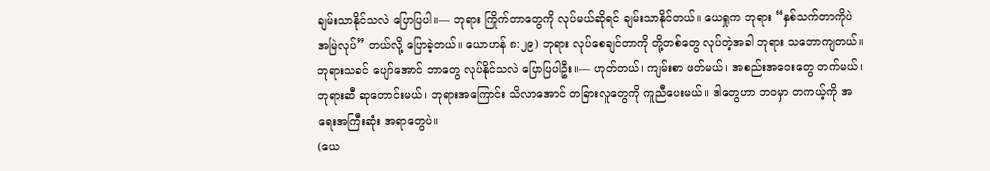ချမ်းသာနိုင်သလဲ ပြောပြပါ။— ဘုရား ကြိုက်တာတွေကို လုပ်မယ်ဆိုရင် ချမ်းသာနိုင်တယ်။ ယေရှုက ဘုရား “နှစ်သက်တာကိုပဲ အမြဲလုပ်” တယ်လို့ ပြောခဲ့တယ်။ ယောဟန် ၈:၂၉) ဘုရား လုပ်စေချင်တာကို တို့တစ်တွေ လုပ်တဲ့အခါ ဘုရား သဘောကျတယ်။ ဘုရားသခင် ပျော်အောင် ဘာတွေ လုပ်နိုင်သလဲ ပြောပြပါဦး။— ဟုတ်တယ်၊ ကျမ်းစာ ဖတ်မယ်၊ အစည်းအဝေးတွေ တက်မယ်၊ ဘုရားဆီ ဆုတောင်းမယ်၊ ဘုရားအကြောင်း သိလာအောင် တခြားလူတွေကို ကူညီပေးမယ်။ ဒါတွေဟာ ဘဝမှာ တကယ့်ကို အရေးအကြီးဆုံး အရာတွေပဲ။
(ယေ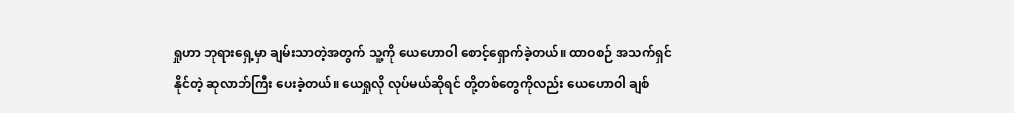ရှုဟာ ဘုရားရှေ့မှာ ချမ်းသာတဲ့အတွက် သူ့ကို ယေဟောဝါ စောင့်ရှောက်ခဲ့တယ်။ ထာဝစဉ် အသက်ရှင်နိုင်တဲ့ ဆုလာဘ်ကြီး ပေးခဲ့တယ်။ ယေရှုလို လုပ်မယ်ဆိုရင် တို့တစ်တွေကိုလည်း ယေဟောဝါ ချစ်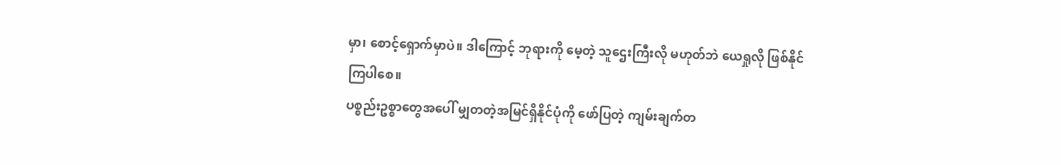မှာ၊ စောင့်ရှောက်မှာပဲ။ ဒါကြောင့် ဘုရားကို မေ့တဲ့ သူဌေးကြီးလို မဟုတ်ဘဲ ယေရှုလို ဖြစ်နိုင်ကြပါစေ။
ပစ္စည်းဥစ္စာတွေအပေါ် မျှတတဲ့အမြင်ရှိနိုင်ပုံကို ဖော်ပြတဲ့ ကျမ်းချက်တ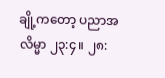ချို့ကတော့ ပညာအလိမ္မာ ၂၃:၄။ ၂၈: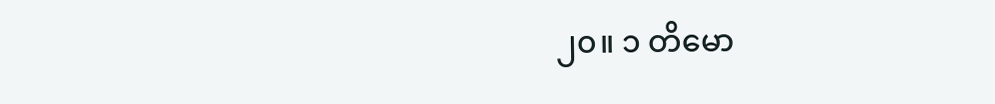၂၀။ ၁ တိမော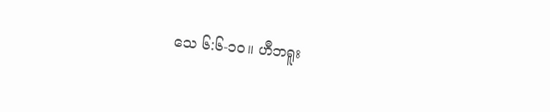သေ ၆:၆-၁၀။ ဟီဘရူး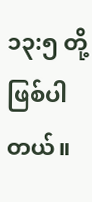၁၃:၅ တို့ ဖြစ်ပါတယ်။